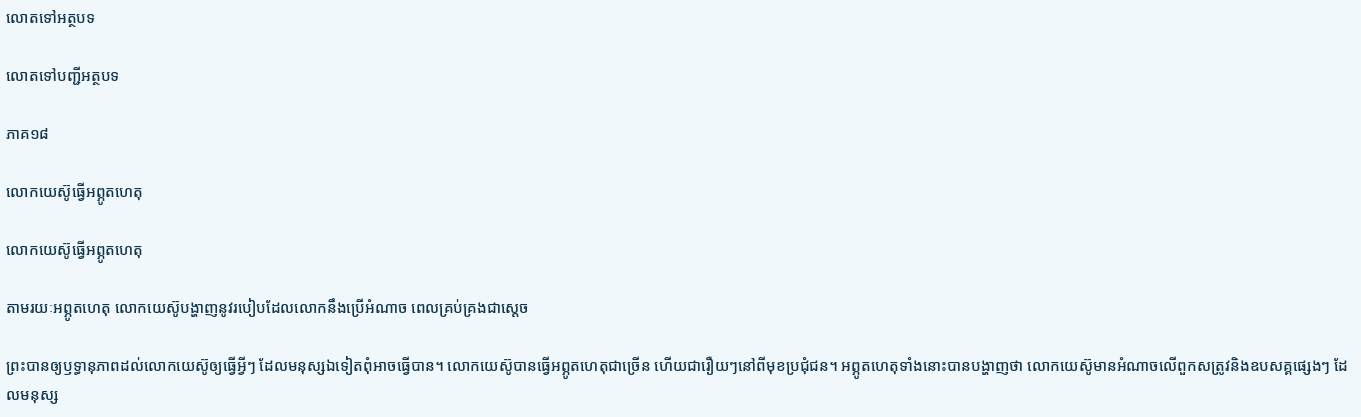លោតទៅអត្ថបទ

លោតទៅបញ្ជីអត្ថបទ

ភាគ១៨

លោកយេស៊ូធ្វើអព្ភូតហេតុ

លោកយេស៊ូធ្វើអព្ភូតហេតុ

តាមរយៈអព្ភូតហេតុ លោកយេស៊ូបង្ហាញនូវរបៀបដែលលោកនឹងប្រើអំណាច ពេលគ្រប់គ្រងជាស្ដេច

ព្រះបានឲ្យឫទ្ធានុភាពដល់លោកយេស៊ូឲ្យធ្វើអ្វីៗ ដែលមនុស្សឯទៀតពុំអាចធ្វើបាន។ លោកយេស៊ូបានធ្វើអព្ភូតហេតុជាច្រើន ហើយជារឿយៗនៅពីមុខប្រជុំជន។ អព្ភូតហេតុទាំងនោះបានបង្ហាញថា លោកយេស៊ូមានអំណាចលើពួកសត្រូវនិងឧបសគ្គផ្សេងៗ ដែលមនុស្ស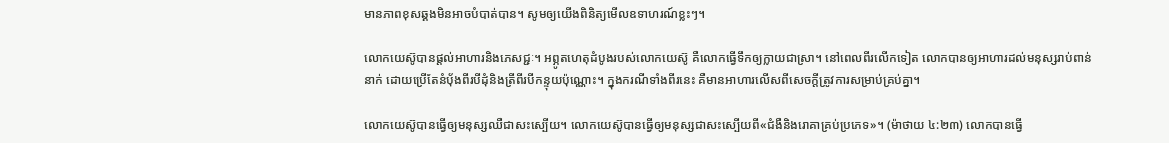មានភាពខុសឆ្គងមិនអាចបំបាត់បាន។ សូមឲ្យយើងពិនិត្យមើលឧទាហរណ៍ខ្លះៗ។

លោកយេស៊ូបានផ្ដល់អាហារនិងភេសជ្ជៈ។ អព្ភូតហេតុដំបូងរបស់លោកយេស៊ូ គឺលោកធ្វើទឹកឲ្យក្លាយជាស្រា។ នៅពេលពីរលើកទៀត លោកបានឲ្យអាហារដល់មនុស្សរាប់ពាន់នាក់ ដោយប្រើតែនំប៉័ងពីរបីដុំនិងត្រីពីរបីកន្ទុយប៉ុណ្ណោះ។ ក្នុងករណីទាំងពីរនេះ គឺមានអាហារលើសពីសេចក្ដីត្រូវការសម្រាប់គ្រប់គ្នា។

លោកយេស៊ូបានធ្វើឲ្យមនុស្សឈឺជាសះស្បើយ។ លោកយេស៊ូបានធ្វើឲ្យមនុស្សជាសះស្បើយពី«ជំងឺនិងរោគាគ្រប់ប្រភេទ»។ (ម៉ាថាយ ៤:២៣) លោកបានធ្វើ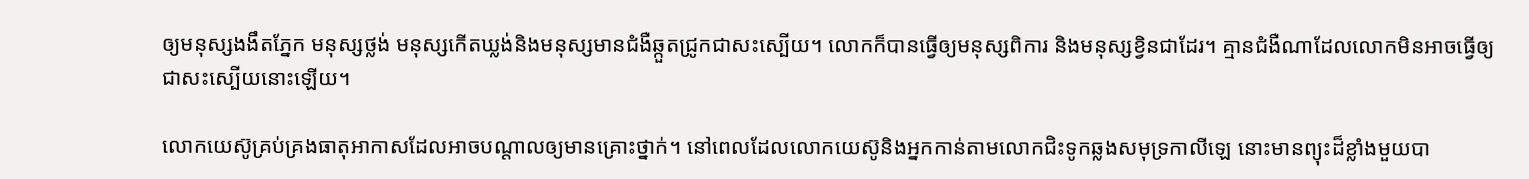ឲ្យមនុស្សងងឹតភ្នែក មនុស្សថ្លង់ មនុស្សកើតឃ្លង់និងមនុស្សមានជំងឺឆ្កួតជ្រូកជាសះស្បើយ។ លោកក៏បានធ្វើឲ្យមនុស្សពិការ និងមនុស្សខ្វិនជាដែរ។ គ្មានជំងឺណាដែលលោកមិនអាចធ្វើឲ្យជាសះស្បើយនោះឡើយ។

លោកយេស៊ូគ្រប់គ្រងធាតុអាកាសដែលអាចបណ្ដាលឲ្យមានគ្រោះថ្នាក់។ នៅពេលដែលលោកយេស៊ូនិងអ្នកកាន់តាមលោកជិះទូកឆ្លងសមុទ្រកាលីឡេ នោះមានព្យុះដ៏ខ្លាំងមួយបា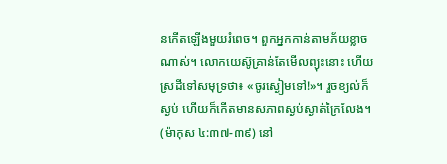នកើតឡើងមួយរំពេច។ ពួកអ្នកកាន់តាមភ័យខ្លាចណាស់។ លោកយេស៊ូគ្រាន់តែមើលព្យុះនោះ ហើយស្រដីទៅសមុទ្រថា៖ «ចូរស្ងៀមទៅ!»។ រួចខ្យល់ក៏ស្ងប់ ហើយក៏កើតមានសភាពស្ងប់ស្ងាត់ក្រៃលែង។ (ម៉ាកុស ៤:៣៧-៣៩) នៅ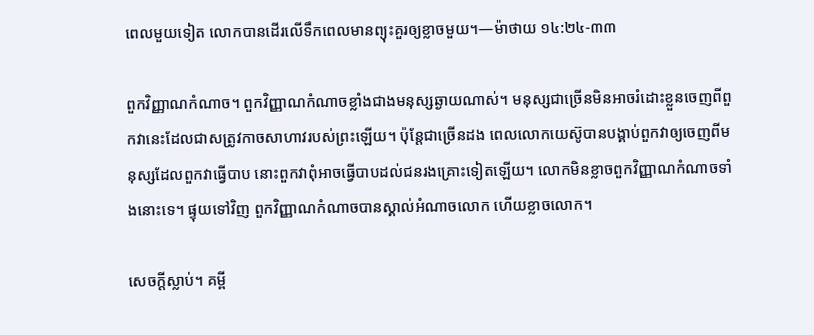ពេលមួយទៀត លោកបានដើរលើទឹកពេលមានព្យុះគួរឲ្យខ្លាចមួយ។—ម៉ាថាយ ១៤:២៤-៣៣

ពួកវិញ្ញាណកំណាច។ ពួកវិញ្ញាណកំណាចខ្លាំងជាងមនុស្សឆ្ងាយណាស់។ មនុស្សជាច្រើនមិនអាចរំដោះខ្លួនចេញពីពួកវានេះដែលជាសត្រូវកាចសាហាវរបស់ព្រះឡើយ។ ប៉ុន្ដែជាច្រើនដង ពេលលោកយេស៊ូបានបង្គាប់ពួកវាឲ្យចេញពីមនុស្សដែលពួកវាធ្វើបាប នោះពួកវាពុំអាចធ្វើបាបដល់ជនរងគ្រោះទៀតឡើយ។ លោកមិនខ្លាចពួកវិញ្ញាណកំណាចទាំងនោះទេ។ ផ្ទុយទៅវិញ ពួកវិញ្ញាណកំណាចបានស្គាល់អំណាចលោក ហើយខ្លាចលោក។

សេចក្ដីស្លាប់។ គម្ពី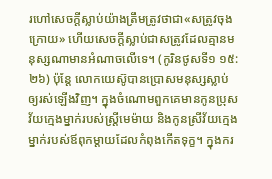រហៅសេចក្ដីស្លាប់យ៉ាងត្រឹមត្រូវថាជា«សត្រូវចុងក្រោយ» ហើយសេចក្ដីស្លាប់ជាសត្រូវដែលគ្មានមនុស្សណាមានអំណាចលើទេ។ (កូរិនថូសទី១ ១៥:២៦) ប៉ុន្ដែ លោកយេស៊ូបានប្រោសមនុស្សស្លាប់ឲ្យរស់ឡើងវិញ។ ក្នុងចំណោមពួកគេមានកូនប្រុសវ័យក្មេងម្នាក់របស់ស្ដ្រីមេម៉ាយ និងកូនស្រីវ័យក្មេងម្នាក់របស់ឪពុកម្ដាយដែលកំពុងកើតទុក្ខ។ ក្នុងករ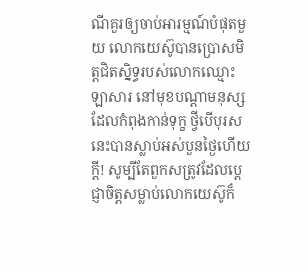ណីគួរឲ្យចាប់អារម្មណ៍បំផុតមួយ លោកយេស៊ូបានប្រោសមិត្ដជិតស្និទ្ធរបស់លោកឈ្មោះឡាសារ នៅមុខបណ្ដាមនុស្សដែលកំពុងកាន់ទុក្ខ ថ្វីបើបុរសនេះបានស្លាប់អស់បួនថ្ងៃហើយក្ដី! សូម្បីតែពួកសត្រូវដែលប្ដេជ្ញាចិត្ដសម្លាប់លោកយេស៊ូក៏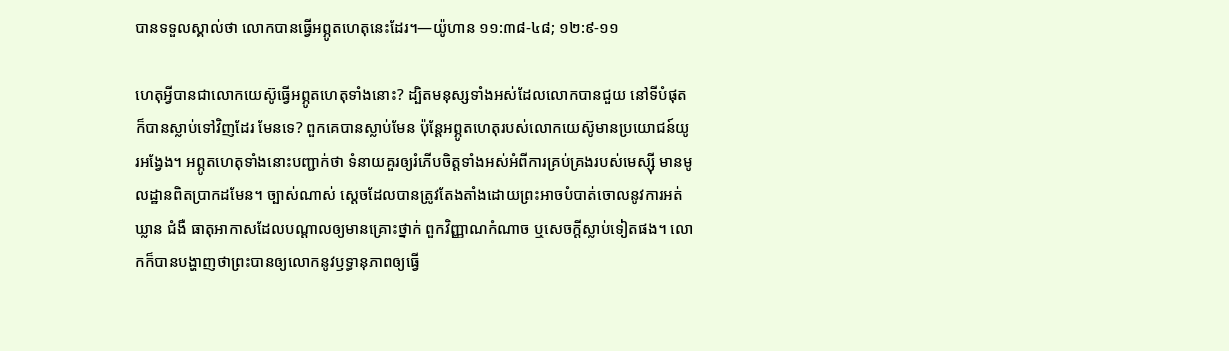បានទទួលស្គាល់ថា លោកបានធ្វើអព្ភូតហេតុនេះដែរ។—យ៉ូហាន ១១:៣៨-៤៨; ១២:៩-១១

ហេតុអ្វីបានជាលោកយេស៊ូធ្វើអព្ភូតហេតុទាំងនោះ? ដ្បិតមនុស្សទាំងអស់ដែលលោកបានជួយ នៅទីបំផុតក៏បានស្លាប់ទៅវិញដែរ មែនទេ? ពួកគេបានស្លាប់មែន ប៉ុន្ដែអព្ភូតហេតុរបស់លោកយេស៊ូមានប្រយោជន៍យូរអង្វែង។ អព្ភូតហេតុទាំងនោះបញ្ជាក់ថា ទំនាយគួរឲ្យរំភើបចិត្ដទាំងអស់អំពីការគ្រប់គ្រងរបស់មេស្ស៊ី មានមូលដ្ឋានពិតប្រាកដមែន។ ច្បាស់ណាស់ ស្ដេចដែលបានត្រូវតែងតាំងដោយព្រះអាចបំបាត់ចោលនូវការអត់ឃ្លាន ជំងឺ ធាតុអាកាសដែលបណ្ដាលឲ្យមានគ្រោះថ្នាក់ ពួកវិញ្ញាណកំណាច ឬសេចក្ដីស្លាប់ទៀតផង។ លោកក៏បានបង្ហាញថាព្រះបានឲ្យលោកនូវឫទ្ធានុភាពឲ្យធ្វើ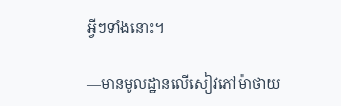អ្វីៗទាំងនោះ។

—មានមូលដ្ឋានលើសៀវភៅម៉ាថាយ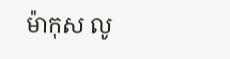ម៉ាកុស លូ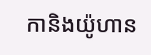កានិងយ៉ូហាន